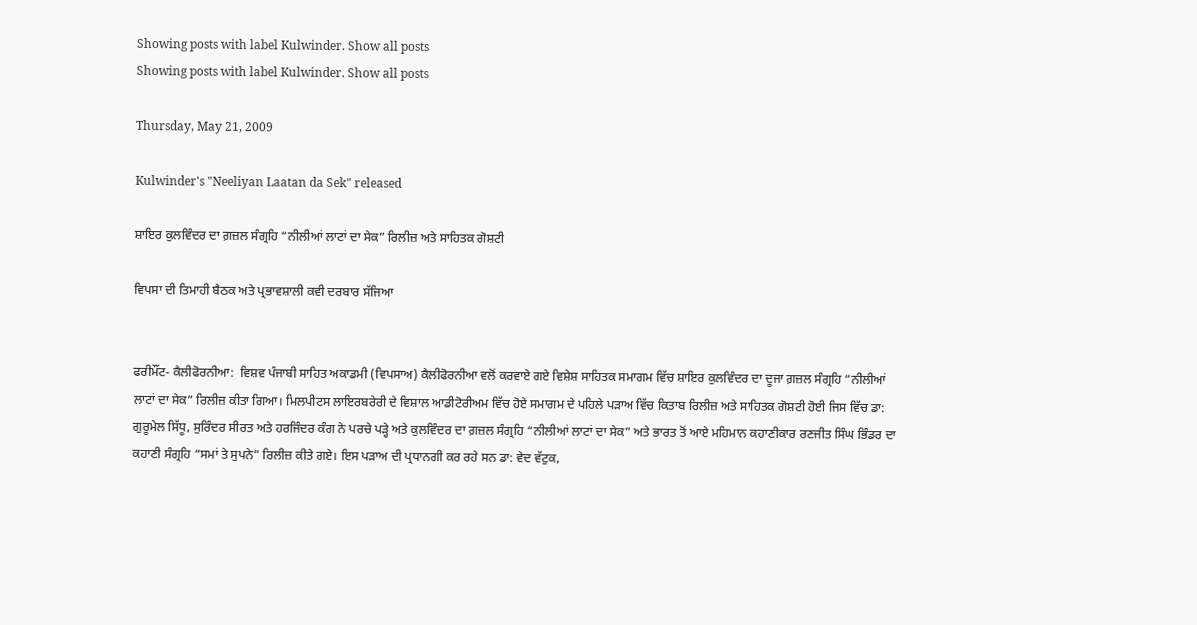Showing posts with label Kulwinder. Show all posts
Showing posts with label Kulwinder. Show all posts

Thursday, May 21, 2009

Kulwinder's "Neeliyan Laatan da Sek" released

ਸ਼ਾਇਰ ਕੁਲਵਿੰਦਰ ਦਾ ਗ਼ਜ਼ਲ ਸੰਗ੍ਰਹਿ “ਨੀਲੀਆਂ ਲਾਟਾਂ ਦਾ ਸੇਕ” ਰਿਲੀਜ਼ ਅਤੇ ਸਾਹਿਤਕ ਗੋਸ਼ਟੀ

ਵਿਪਸਾ ਦੀ ਤਿਮਾਹੀ ਬੈਠਕ ਅਤੇ ਪ੍ਰਭਾਵਸ਼ਾਲੀ ਕਵੀ ਦਰਬਾਰ ਸੱਜਿਆ


ਫਰੀਮੌਂਟ- ਕੈਲੀਫੋਰਨੀਆ:  ਵਿਸ਼ਵ ਪੰਜਾਬੀ ਸਾਹਿਤ ਅਕਾਡਮੀ (ਵਿਪਸਾਅ) ਕੈਲੀਫੋਰਨੀਆ ਵਲੋਂ ਕਰਵਾਏ ਗਏ ਵਿਸ਼ੇਸ਼ ਸਾਹਿਤਕ ਸਮਾਗਮ ਵਿੱਚ ਸ਼ਾਇਰ ਕੁਲਵਿੰਦਰ ਦਾ ਦੂਜਾ ਗ਼ਜ਼ਲ ਸੰਗ੍ਰਹਿ “ਨੀਲੀਆਂ ਲਾਟਾਂ ਦਾ ਸੇਕ” ਰਿਲੀਜ਼ ਕੀਤਾ ਗਿਆ। ਮਿਲਪੀਟਸ ਲਾਇਰਬਰੇਰੀ ਦੇ ਵਿਸ਼ਾਲ ਆਡੀਟੋਰੀਅਮ ਵਿੱਚ ਹੋਏ ਸਮਾਗਮ ਦੇ ਪਹਿਲੇ ਪੜਾਅ ਵਿੱਚ ਕਿਤਾਬ ਰਿਲੀਜ਼ ਅਤੇ ਸਾਹਿਤਕ ਗੋਸ਼ਟੀ ਹੋਈ ਜਿਸ ਵਿੱਚ ਡਾ: ਗੁਰੂਮੇਲ ਸਿੱਧੂ, ਸੁਰਿੰਦਰ ਸੀਰਤ ਅਤੇ ਹਰਜਿੰਦਰ ਕੰਗ ਨੇ ਪਰਚੇ ਪੜ੍ਹੇ ਅਤੇ ਕੁਲਵਿੰਦਰ ਦਾ ਗ਼ਜ਼ਲ ਸੰਗ੍ਰਹਿ “ਨੀਲੀਆਂ ਲਾਟਾਂ ਦਾ ਸੇਕ” ਅਤੇ ਭਾਰਤ ਤੋਂ ਆਏ ਮਹਿਮਾਨ ਕਹਾਣੀਕਾਰ ਰਣਜੀਤ ਸਿੰਘ ਭਿੰਡਰ ਦਾ ਕਹਾਣੀ ਸੰਗ੍ਰਹਿ “ਸਮਾਂ ਤੇ ਸੁਪਨੇ” ਰਿਲੀਜ਼ ਕੀਤੇ ਗਏ। ਇਸ ਪੜਾਅ ਦੀ ਪ੍ਰਧਾਨਗੀ ਕਰ ਰਹੇ ਸਨ ਡਾ: ਵੇਦ ਵੱਟੁਕ,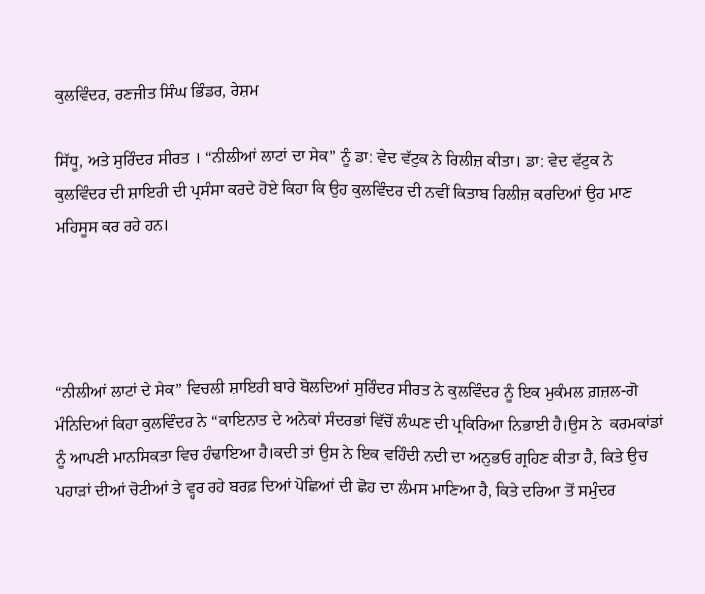ਕੁਲਵਿੰਦਰ, ਰਣਜੀਤ ਸਿੰਘ ਭਿੰਡਰ, ਰੇਸ਼ਮ

ਸਿੱਧੂ, ਅਤੇ ਸੁਰਿੰਦਰ ਸੀਰਤ । “ਨੀਲੀਆਂ ਲਾਟਾਂ ਦਾ ਸੇਕ” ਨੂੰ ਡਾ: ਵੇਦ ਵੱਟੁਕ ਨੇ ਰਿਲੀਜ਼ ਕੀਤਾ। ਡਾ: ਵੇਦ ਵੱਟੁਕ ਨੇ ਕੁਲਵਿੰਦਰ ਦੀ ਸ਼ਾਇਰੀ ਦੀ ਪ੍ਰਸੰਸਾ ਕਰਦੇ ਹੋਏ ਕਿਹਾ ਕਿ ਉਹ ਕੁਲਵਿੰਦਰ ਦੀ ਨਵੀਂ ਕਿਤਾਬ ਰਿਲੀਜ਼ ਕਰਦਿਆਂ ਉਹ ਮਾਣ ਮਹਿਸੂਸ ਕਰ ਰਹੇ ਹਨ।




“ਨੀਲੀਆਂ ਲਾਟਾਂ ਦੇ ਸੇਕ” ਵਿਚਲੀ ਸ਼ਾਇਰੀ ਬਾਰੇ ਬੋਲਦਿਆਂ ਸੁਰਿੰਦਰ ਸੀਰਤ ਨੇ ਕੁਲਵਿੰਦਰ ਨੂੰ ਇਕ ਮੁਕੰਮਲ ਗ਼ਜ਼ਲ-ਗੋ ਮੰਨਿਦਿਆਂ ਕਿਹਾ ਕੁਲਵਿੰਦਰ ਨੇ “ਕਾਇਨਾਤ ਦੇ ਅਨੇਕਾਂ ਸੰਦਰਭਾਂ ਵਿੱਚੋਂ ਲੰਘਣ ਦੀ ਪ੍ਰਕਿਰਿਆ ਨਿਭਾਈ ਹੈ।ਉਸ ਨੇ  ਕਰਮਕਾਂਡਾਂ ਨੂੰ ਆਪਣੀ ਮਾਨਸਿਕਤਾ ਵਿਚ ਹੰਢਾਇਆ ਹੈ।ਕਦੀ ਤਾਂ ਉਸ ਨੇ ਇਕ ਵਹਿੰਦੀ ਨਦੀ ਦਾ ਅਨੁਭਓ ਗ੍ਰਹਿਣ ਕੀਤਾ ਹੈ, ਕਿਤੇ ਉਚ ਪਹਾੜਾਂ ਦੀਆਂ ਚੋਟੀਆਂ ਤੇ ਵ੍ਹਰ ਰਹੇ ਬਰਫ਼ ਦਿਆਂ ਪੋਛਿਆਂ ਦੀ ਛੋਹ ਦਾ ਲੰਮਸ ਮਾਣਿਆ ਹੈ, ਕਿਤੇ ਦਰਿਆ ਤੋਂ ਸਮੁੰਦਰ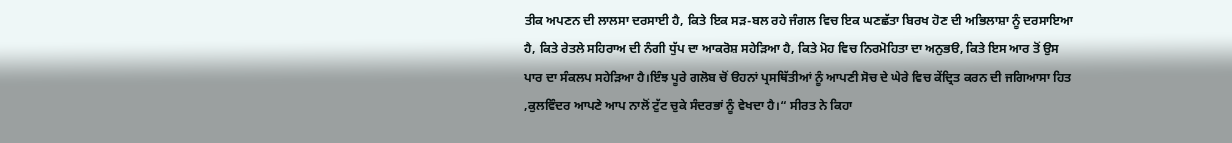ਤੀਕ ਅਪਣਨ ਦੀ ਲਾਲਸਾ ਦਰਸਾਈ ਹੈ, ਕਿਤੇ ਇਕ ਸੜ-ਬਲ ਰਹੇ ਜੰਗਲ ਵਿਚ ਇਕ ਘਣਛੱਤਾ ਬਿਰਖ ਹੋਣ ਦੀ ਅਭਿਲਾਸ਼ਾ ਨੂੰ ਦਰਸਾਇਆ ਹੈ, ਕਿਤੇ ਰੇਤਲੇ ਸਹਿਰਾਅ ਦੀ ਨੰਗੀ ਧੁੱਪ ਦਾ ਆਕਰੋਸ਼ ਸਹੇੜਿਆ ਹੈ, ਕਿਤੇ ਮੋਹ ਵਿਚ ਨਿਰਮੋਹਿਤਾ ਦਾ ਅਨੁਭੳ, ਕਿਤੇ ਇਸ ਆਰ ਤੋਂ ਉਸ ਪਾਰ ਦਾ ਸੰਕਲਪ ਸਹੇੜਿਆ ਹੈ।ਇੰਝ ਪੂਰੇ ਗਲੋਬ ਚੋਂ ੳਹਨਾਂ ਪ੍ਰਸਥਿੱਤੀਆਂ ਨੂੰ ਆਪਣੀ ਸੋਚ ਦੇ ਘੇਰੇ ਵਿਚ ਕੇਂਦ੍ਰਿਤ ਕਰਨ ਦੀ ਜਗਿਆਸਾ ਹਿਤ ,ਕੁਲਵਿੰਦਰ ਆਪਣੇ ਆਪ ਨਾਲੋਂ ਟੁੱਟ ਚੁਕੇ ਸੰਦਰਭਾਂ ਨੂੰ ਵੇਖਦਾ ਹੈ।“ ਸੀਰਤ ਨੇ ਕਿਹਾ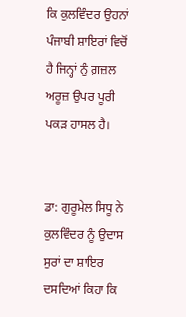ਕਿ ਕੁਲਵਿੰਦਰ ਉਹਨਾਂ ਪੰਜਾਬੀ ਸ਼ਾਇਰਾਂ ਵਿਚੋਂ ਹੈ ਜਿਨ੍ਹਾਂ ਨੁੰ ਗ਼ਜ਼ਲ ਅਰੂਜ਼ ਉਪਰ ਪੂਰੀ ਪਕੜ ਹਾਸਲ ਹੈ।


ਡਾ: ਗੁਰੂਮੇਲ ਸਿਧੂ ਨੇ ਕੁਲਵਿੰਦਰ ਨੂੰ ਉਦਾਸ ਸੁਰਾਂ ਦਾ ਸ਼ਾਇਰ ਦਸਦਿਆਂ ਕਿਹਾ ਕਿ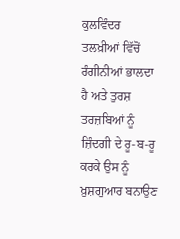ਕੁਲਵਿੰਦਰ ਤਲਖ਼ੀਆਂ ਵਿੱਚੋਂ ਰੰਗੀਨੀਆਂ ਭਾਲਦਾ ਹੈ ਅਤੇ ਤੁਰਸ਼ ਤਰਜ਼ਬਿਆਂ ਨੂੰ ਜ਼ਿੰਦਗੀ ਦੇ ਰੂ-ਬ-ਰੂ ਕਰਕੇ ਉਸ ਨੂੰ ਖ਼ੁਸ਼ਗੁਆਰ ਬਨਾਉਣ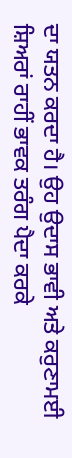ਦਾ ਯਤਨ ਕਰਦਾ ਹੈ। ਉਹ ਉਦਾਸ ਭਾਵੀ ਅਤੇ ਕਰੁਣਾਮਈ ਸ਼ਿਅਰਾਂ ਰਾਹੀਂ ਭਾਵਕ ਤਰੰਗ ਪੈਦਾ ਕਰਕੇ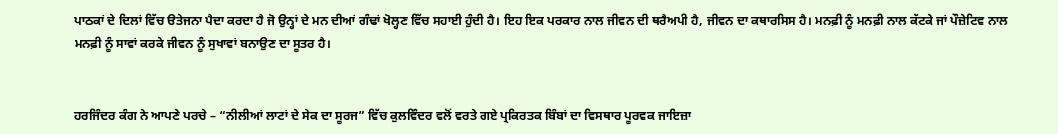ਪਾਠਕਾਂ ਦੇ ਦਿਲਾਂ ਵਿੱਚ ੳਤੇਜਨਾ ਪੈਦਾ ਕਰਦਾ ਹੈ ਜੋ ਉਨ੍ਹਾਂ ਦੇ ਮਨ ਦੀਆਂ ਗੰਢਾਂ ਖੋਲ੍ਹਣ ਵਿੱਚ ਸਹਾਈ ਹੁੰਦੀ ਹੈ। ਇਹ ਇਕ ਪਰਕਾਰ ਨਾਲ ਜੀਵਨ ਦੀ ਥਰੈਅਪੀ ਹੈ, ਜੀਵਨ ਦਾ ਕਥਾਰਸਿਸ ਹੈ। ਮਨਫ਼ੀ ਨੂੰ ਮਨਫ਼ੀ ਨਾਲ ਕੱਟਕੇ ਜਾਂ ਪੌਜ਼ੇਟਿਵ ਨਾਲ ਮਨਫ਼ੀ ਨੂੰ ਸਾਵਾਂ ਕਰਕੇ ਜੀਵਨ ਨੂੰ ਸੁਖਾਵਾਂ ਬਨਾਉਣ ਦਾ ਸੂਤਰ ਹੈ।


ਹਰਜਿੰਦਰ ਕੰਗ ਨੇ ਆਪਣੇ ਪਰਚੇ – “ਨੀਲੀਆਂ ਲਾਟਾਂ ਦੇ ਸੇਕ ਦਾ ਸੂਰਜ” ਵਿੱਚ ਕੁਲਵਿੰਦਰ ਵਲੋਂ ਵਰਤੇ ਗਏ ਪ੍ਰਕਿਰਤਕ ਬਿੰਬਾਂ ਦਾ ਵਿਸਥਾਰ ਪੂਰਵਕ ਜਾਇਜ਼ਾ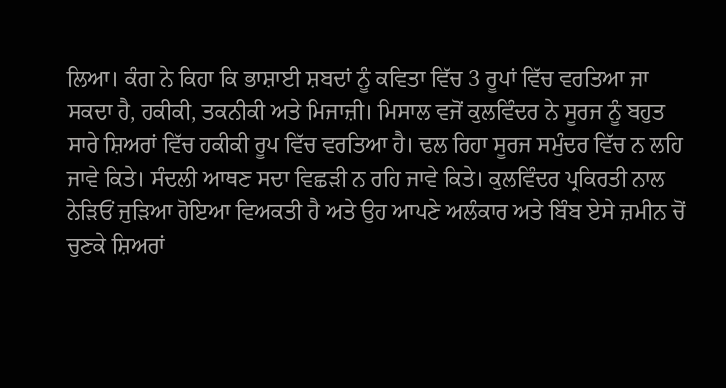ਲਿਆ। ਕੰਗ ਨੇ ਕਿਹਾ ਕਿ ਭਾਸ਼ਾਈ ਸ਼ਬਦਾਂ ਨੂੰ ਕਵਿਤਾ ਵਿੱਚ 3 ਰੂਪਾਂ ਵਿੱਚ ਵਰਤਿਆ ਜਾ ਸਕਦਾ ਹੈ, ਹਕੀਕੀ, ਤਕਨੀਕੀ ਅਤੇ ਮਿਜਾਜ਼ੀ। ਮਿਸਾਲ ਵਜੋਂ ਕੁਲਵਿੰਦਰ ਨੇ ਸੂਰਜ ਨੂੰ ਬਹੁਤ ਸਾਰੇ ਸ਼ਿਅਰਾਂ ਵਿੱਚ ਹਕੀਕੀ ਰੂਪ ਵਿੱਚ ਵਰਤਿਆ ਹੈ। ਢਲ ਰਿਹਾ ਸੂਰਜ ਸਮੁੰਦਰ ਵਿੱਚ ਨ ਲਹਿ ਜਾਵੇ ਕਿਤੇ। ਸੰਦਲੀ ਆਥਣ ਸਦਾ ਵਿਛੜੀ ਨ ਰਹਿ ਜਾਵੇ ਕਿਤੇ। ਕੁਲਵਿੰਦਰ ਪ੍ਰਕਿਰਤੀ ਨਾਲ ਨੇੜਿਓਂ ਜੁੜਿਆ ਹੋਇਆ ਵਿਅਕਤੀ ਹੈ ਅਤੇ ਉਹ ਆਪਣੇ ਅਲੰਕਾਰ ਅਤੇ ਬਿੰਬ ਏਸੇ ਜ਼ਮੀਨ ਚੋਂ ਚੁਣਕੇ ਸ਼ਿਅਰਾਂ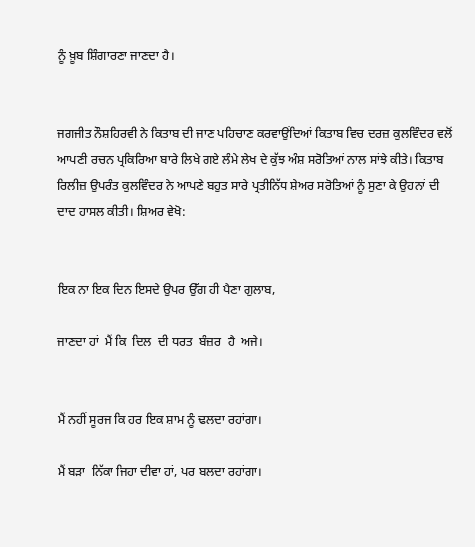ਨੂੰ ਖ਼ੂਬ ਸ਼ਿੰਗਾਰਣਾ ਜਾਣਦਾ ਹੈ।


ਜਗਜੀਤ ਨੌਸ਼ਹਿਰਵੀ ਨੇ ਕਿਤਾਬ ਦੀ ਜਾਣ ਪਹਿਚਾਣ ਕਰਵਾਉਂਦਿਆਂ ਕਿਤਾਬ ਵਿਚ ਦਰਜ਼ ਕੁਲਵਿੰਦਰ ਵਲੋਂ ਆਪਣੀ ਰਚਨ ਪ੍ਰਕਿਰਿਆ ਬਾਰੇ ਲਿਖੇ ਗਏ ਲੰਮੇ ਲੇਖ ਦੇ ਕੁੱਝ ਅੰਸ਼ ਸਰੋਤਿਆਂ ਨਾਲ ਸਾਂਝੇ ਕੀਤੇ। ਕਿਤਾਬ ਰਿਲੀਜ਼ ਉਪਰੰਤ ਕੁਲਵਿੰਦਰ ਨੇ ਆਪਣੇ ਬਹੁਤ ਸਾਰੇ ਪ੍ਰਤੀਨਿੱਧ ਸ਼ੇਅਰ ਸਰੋਤਿਆਂ ਨੂੰ ਸੁਣਾ ਕੇ ਉਹਨਾਂ ਦੀ ਦਾਦ ਹਾਸਲ ਕੀਤੀ। ਸ਼ਿਅਰ ਵੇਖੋ:


ਇਕ ਨਾ ਇਕ ਦਿਨ ਇਸਦੇ ਉਪਰ ਉੱਗ ਹੀ ਪੈਣਾ ਗੁਲਾਬ,

ਜਾਣਦਾ ਹਾਂ  ਮੈਂ ਕਿ  ਦਿਲ  ਦੀ ਧਰਤ  ਬੰਜ਼ਰ  ਹੈ  ਅਜੇ।


ਮੈਂ ਨਹੀਂ ਸੂਰਜ ਕਿ ਹਰ ਇਕ ਸ਼ਾਮ ਨੂੰ ਢਲਦਾ ਰਹਾਂਗਾ।

ਮੈਂ ਬੜਾ  ਨਿੱਕਾ ਜਿਹਾ ਦੀਵਾ ਹਾਂ, ਪਰ ਬਲਦਾ ਰਹਾਂਗਾ।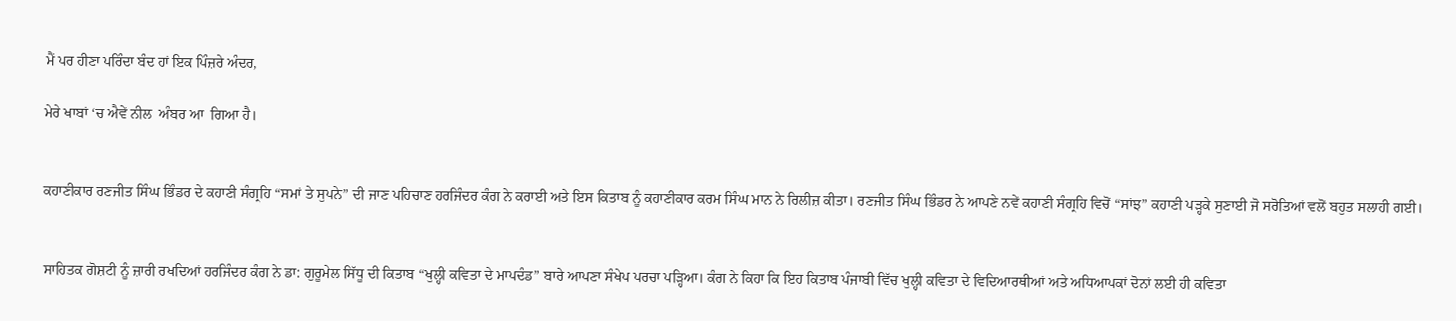ਮੈਂ ਪਰ ਹੀਣਾ ਪਰਿੰਦਾ ਬੰਦ ਹਾਂ ਇਕ ਪਿੰਜ਼ਰੇ ਅੰਦਰ,

ਮੇਰੇ ਖਾਬਾਂ ‘ਚ ਐਵੇਂ ਨੀਲ  ਅੰਬਰ ਆ  ਗਿਆ ਹੈ।


ਕਹਾਣੀਕਾਰ ਰਣਜੀਤ ਸਿੰਘ ਭਿੰਡਰ ਦੇ ਕਹਾਣੀ ਸੰਗ੍ਰਹਿ “ਸਮਾਂ ਤੇ ਸੁਪਨੇ” ਦੀ ਜਾਣ ਪਹਿਚਾਣ ਹਰਜਿੰਦਰ ਕੰਗ ਨੇ ਕਰਾਈ ਅਤੇ ਇਸ ਕਿਤਾਬ ਨੂੰ ਕਹਾਣੀਕਾਰ ਕਰਮ ਸਿੰਘ ਮਾਨ ਨੇ ਰਿਲੀਜ਼ ਕੀਤਾ। ਰਣਜੀਤ ਸਿੰਘ ਭਿੰਡਰ ਨੇ ਆਪਣੇ ਨਵੇਂ ਕਹਾਣੀ ਸੰਗ੍ਰਹਿ ਵਿਚੋਂ “ਸਾਂਝ” ਕਹਾਣੀ ਪੜ੍ਹਕੇ ਸੁਣਾਈ ਜੋ ਸਰੋਤਿਆਂ ਵਲੋਂ ਬਹੁਤ ਸਲਾਹੀ ਗਈ।


ਸਾਹਿਤਕ ਗੋਸ਼ਟੀ ਨੂੰ ਜ਼ਾਰੀ ਰਖਦਿਆਂ ਹਰਜਿੰਦਰ ਕੰਗ ਨੇ ਡਾ: ਗੁਰੂਮੇਲ ਸਿੱਧੂ ਦੀ ਕਿਤਾਬ “ਖੁਲ੍ਹੀ ਕਵਿਤਾ ਦੇ ਮਾਪਦੰਡ” ਬਾਰੇ ਆਪਣਾ ਸੰਖੇਪ ਪਰਚਾ ਪੜ੍ਹਿਆ। ਕੰਗ ਨੇ ਕਿਹਾ ਕਿ ਇਹ ਕਿਤਾਬ ਪੰਜਾਬੀ ਵਿੱਚ ਖੁਲ੍ਹੀ ਕਵਿਤਾ ਦੇ ਵਿਦਿਆਰਥੀਆਂ ਅਤੇ ਅਧਿਆਪਕਾਂ ਦੋਨਾਂ ਲਈ ਹੀ ਕਵਿਤਾ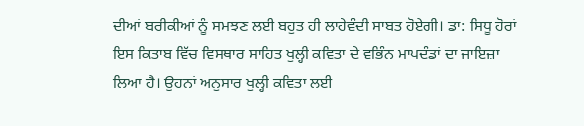ਦੀਆਂ ਬਰੀਕੀਆਂ ਨੂੰ ਸਮਝਣ ਲਈ ਬਹੁਤ ਹੀ ਲਾਹੇਵੰਦੀ ਸਾਬਤ ਹੋਏਗੀ। ਡਾ: ਸਿਧੂ ਹੋਰਾਂ ਇਸ ਕਿਤਾਬ ਵਿੱਚ ਵਿਸਥਾਰ ਸਾਹਿਤ ਖੁਲ੍ਹੀ ਕਵਿਤਾ ਦੇ ਵਭਿੰਨ ਮਾਪਦੰਡਾਂ ਦਾ ਜਾਇਜ਼ਾ ਲਿਆ ਹੈ। ਉਹਨਾਂ ਅਨੁਸਾਰ ਖੁਲ੍ਹੀ ਕਵਿਤਾ ਲਈ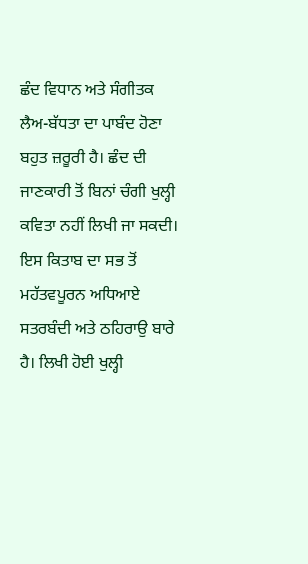ਛੰਦ ਵਿਧਾਨ ਅਤੇ ਸੰਗੀਤਕ ਲੈਅ-ਬੱਧਤਾ ਦਾ ਪਾਬੰਦ ਹੋਣਾ ਬਹੁਤ ਜ਼ਰੂਰੀ ਹੈ। ਛੰਦ ਦੀ ਜਾਣਕਾਰੀ ਤੋਂ ਬਿਨਾਂ ਚੰਗੀ ਖੁਲ੍ਹੀ ਕਵਿਤਾ ਨਹੀਂ ਲਿਖੀ ਜਾ ਸਕਦੀ। ਇਸ ਕਿਤਾਬ ਦਾ ਸਭ ਤੋਂ ਮਹੱਤਵਪੂਰਨ ਅਧਿਆਏ ਸਤਰਬੰਦੀ ਅਤੇ ਠਹਿਰਾਉ ਬਾਰੇ ਹੈ। ਲਿਖੀ ਹੋਈ ਖੁਲ੍ਹੀ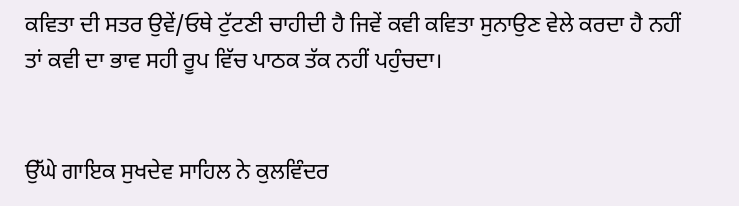ਕਵਿਤਾ ਦੀ ਸਤਰ ਉਵੇਂ/ਓਥੇ ਟੁੱਟਣੀ ਚਾਹੀਦੀ ਹੈ ਜਿਵੇਂ ਕਵੀ ਕਵਿਤਾ ਸੁਨਾਉਣ ਵੇਲੇ ਕਰਦਾ ਹੈ ਨਹੀਂ ਤਾਂ ਕਵੀ ਦਾ ਭਾਵ ਸਹੀ ਰੂਪ ਵਿੱਚ ਪਾਠਕ ਤੱਕ ਨਹੀਂ ਪਹੁੰਚਦਾ।


ਉੱਘੇ ਗਾਇਕ ਸੁਖਦੇਵ ਸਾਹਿਲ ਨੇ ਕੁਲਵਿੰਦਰ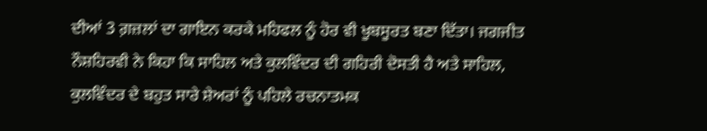ਦੀਆਂ 3 ਗ਼ਜ਼ਲਾਂ ਦਾ ਗਾਇਨ ਕਰਕੇ ਮਹਿਫਲ ਨੂੰ ਹੋਰ ਵੀ ਖੂਬਸੂਰਤ ਬਣਾ ਦਿੱਤਾ। ਜਗਜੀਤ ਨੌਸ਼ਹਿਰਵੀ ਨੇ ਕਿਹਾ ਕਿ ਸਾਹਿਲ ਅਤੇ ਕੁਲਵਿੰਦਰ ਦੀ ਗਹਿਰੀ ਦੋਸਤੀ ਹੈ ਅਤੇ ਸਾਹਿਲ, ਕੁਲਵਿੰਦਰ ਦੇ ਬਹੁਤ ਸਾਰੇ ਸ਼ੇਅਰਾਂ ਨੂੰ ਪਹਿਲੇ ਰਚਨਾਤਮਕ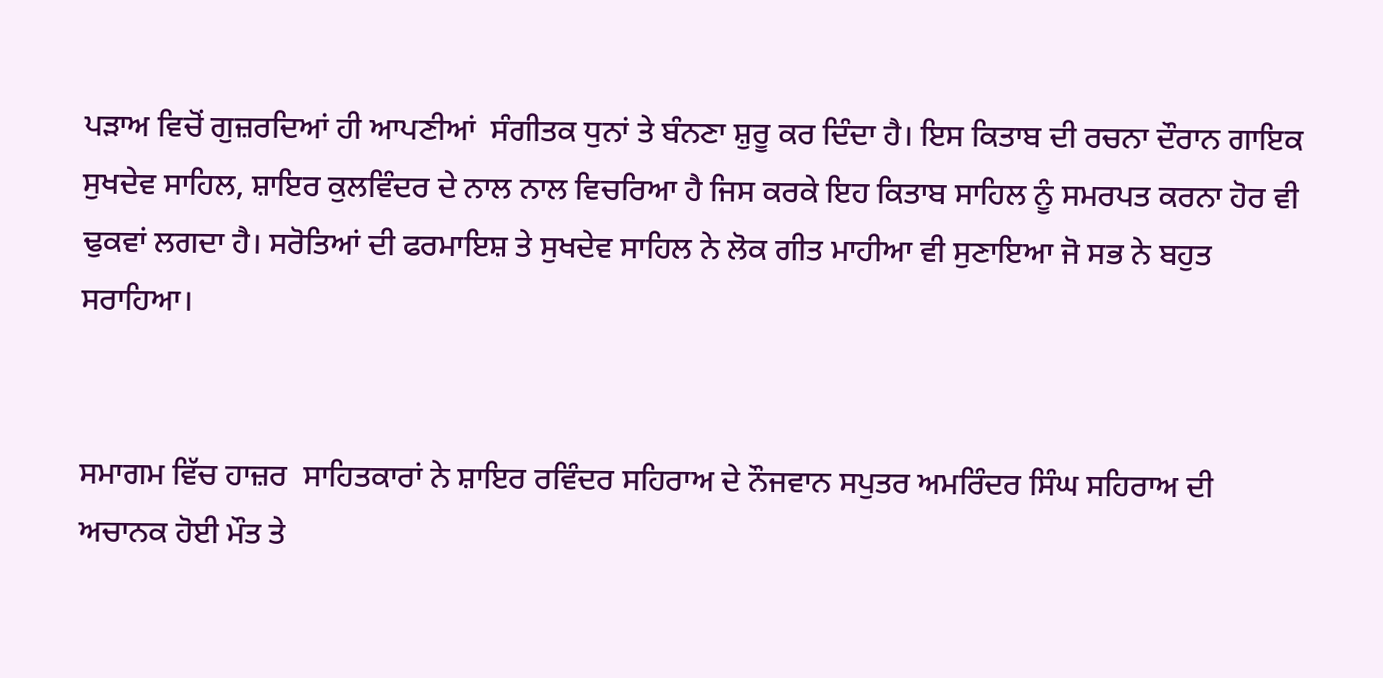ਪੜਾਅ ਵਿਚੋਂ ਗੁਜ਼ਰਦਿਆਂ ਹੀ ਆਪਣੀਆਂ  ਸੰਗੀਤਕ ਧੁਨਾਂ ਤੇ ਬੰਨਣਾ ਸ਼ੁਰੂ ਕਰ ਦਿੰਦਾ ਹੈ। ਇਸ ਕਿਤਾਬ ਦੀ ਰਚਨਾ ਦੌਰਾਨ ਗਾਇਕ ਸੁਖਦੇਵ ਸਾਹਿਲ, ਸ਼ਾਇਰ ਕੁਲਵਿੰਦਰ ਦੇ ਨਾਲ ਨਾਲ ਵਿਚਰਿਆ ਹੈ ਜਿਸ ਕਰਕੇ ਇਹ ਕਿਤਾਬ ਸਾਹਿਲ ਨੂੰ ਸਮਰਪਤ ਕਰਨਾ ਹੋਰ ਵੀ ਢੁਕਵਾਂ ਲਗਦਾ ਹੈ। ਸਰੋਤਿਆਂ ਦੀ ਫਰਮਾਇਸ਼ ਤੇ ਸੁਖਦੇਵ ਸਾਹਿਲ ਨੇ ਲੋਕ ਗੀਤ ਮਾਹੀਆ ਵੀ ਸੁਣਾਇਆ ਜੋ ਸਭ ਨੇ ਬਹੁਤ ਸਰਾਹਿਆ।


ਸਮਾਗਮ ਵਿੱਚ ਹਾਜ਼ਰ  ਸਾਹਿਤਕਾਰਾਂ ਨੇ ਸ਼ਾਇਰ ਰਵਿੰਦਰ ਸਹਿਰਾਅ ਦੇ ਨੌਜਵਾਨ ਸਪੁਤਰ ਅਮਰਿੰਦਰ ਸਿੰਘ ਸਹਿਰਾਅ ਦੀ ਅਚਾਨਕ ਹੋਈ ਮੌਤ ਤੇ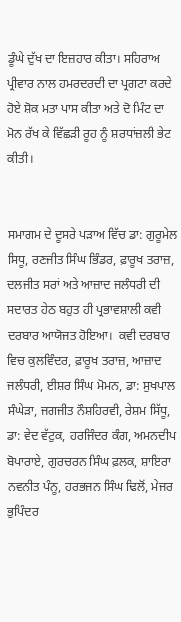ਡੂੰਘੇ ਦੁੱਖ ਦਾ ਇਜ਼ਹਾਰ ਕੀਤਾ। ਸਹਿਰਾਅ ਪ੍ਰੀਵਾਰ ਨਾਲ ਹਮਰਦਰਦੀ ਦਾ ਪ੍ਰਗਟਾ ਕਰਦੇ ਹੋਏ ਸ਼ੋਕ ਮਤਾ ਪਾਸ ਕੀਤਾ ਅਤੇ ਦੋ ਮਿੰਟ ਦਾ ਮੋਨ ਰੱਖ ਕੇ ਵਿੱਛੜੀ ਰੂਹ ਨੂੰ ਸ਼ਰਧਾਂਜ਼ਲੀ ਭੇਟ ਕੀਤੀ।


ਸਮਾਗਮ ਦੇ ਦੂਸਰੇ ਪੜਾਅ ਵਿੱਚ ਡਾ: ਗੁਰੂਮੇਲ ਸਿਧੂ, ਰਣਜੀਤ ਸਿੰਘ ਭਿੰਡਰ, ਫ਼ਾਰੂਖ ਤਰਾਜ਼, ਦਲਜੀਤ ਸਰਾਂ ਅਤੇ ਆਜ਼ਾਦ ਜਲੰਧਰੀ ਦੀ ਸਦਾਰਤ ਹੇਠ ਬਹੁਤ ਹੀ ਪ੍ਰਭਾਵਸ਼ਾਲੀ ਕਵੀ ਦਰਬਾਰ ਆਯੋਜਤ ਹੋਇਆ।  ਕਵੀ ਦਰਬਾਰ ਵਿਚ ਕੁਲਵਿੰਦਰ, ਫ਼ਾਰੂਖ ਤਰਾਜ਼, ਆਜ਼ਾਦ ਜਲੰਧਰੀ, ਈਸ਼ਰ ਸਿੰਘ ਮੋਮਨ, ਡਾ: ਸੁਖਪਾਲ ਸੰਘੇੜਾ, ਜਗਜੀਤ ਨੌਸ਼ਹਿਰਵੀ, ਰੇਸ਼ਮ ਸਿੱਧੂ, ਡਾ: ਵੇਦ ਵੱਟੁਕ, ਹਰਜਿੰਦਰ ਕੰਗ, ਅਮਨਦੀਪ ਬੋਪਾਰਾਏ, ਗੁਰਚਰਨ ਸਿੰਘ ਫ਼ਲਕ, ਸ਼ਾਇਰਾ ਨਵਨੀਤ ਪੰਨੂ, ਹਰਭਜਨ ਸਿੰਘ ਢਿਲੋਂ, ਮੇਜਰ ਭੁਪਿੰਦਰ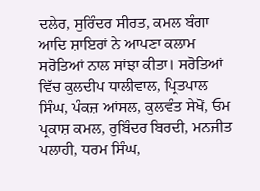ਦਲੇਰ, ਸੁਰਿੰਦਰ ਸੀਰਤ, ਕਮਲ ਬੰਗਾ ਆਦਿ ਸ਼ਾਇਰਾਂ ਨੇ ਆਪਣਾ ਕਲਾਮ ਸਰੋਤਿਆਂ ਨਾਲ ਸਾਂਝਾ ਕੀਤਾ। ਸਰੋਤਿਆਂ ਵਿੱਚ ਕੁਲਦੀਪ ਧਾਲੀਵਾਲ, ਪ੍ਰਿਤਪਾਲ ਸਿੰਘ, ਪੰਕਜ਼ ਆਂਸਲ, ਕੁਲਵੰਤ ਸੇਖੋਂ, ਓਮ ਪ੍ਰਕਾਸ਼ ਕਮਲ, ਰੁਬਿੰਦਰ ਬਿਰਦੀ, ਮਨਜੀਤ ਪਲਾਹੀ, ਧਰਮ ਸਿੰਘ,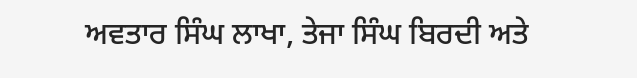ਅਵਤਾਰ ਸਿੰਘ ਲਾਖਾ, ਤੇਜਾ ਸਿੰਘ ਬਿਰਦੀ ਅਤੇ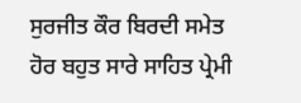ਸੁਰਜੀਤ ਕੌਰ ਬਿਰਦੀ ਸਮੇਤ ਹੋਰ ਬਹੁਤ ਸਾਰੇ ਸਾਹਿਤ ਪ੍ਰੇਮੀ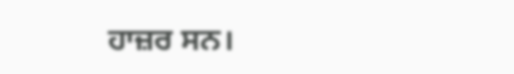ਹਾਜ਼ਰ ਸਨ।